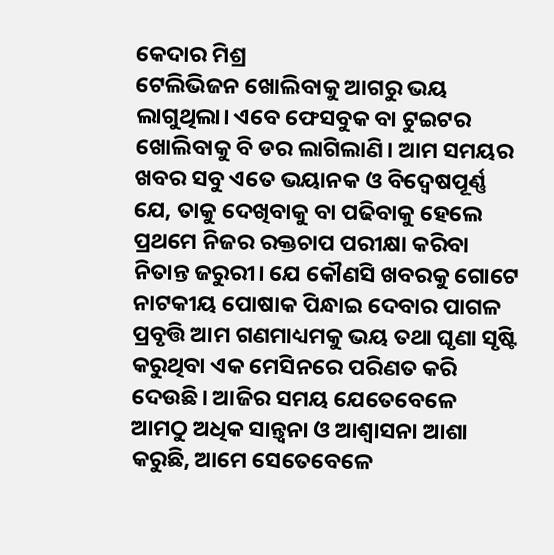କେଦାର ମିଶ୍ର
ଟେଲିଭିଜନ ଖୋଲିବାକୁ ଆଗରୁ ଭୟ ଲାଗୁଥିଲା। ଏବେ ଫେସବୁକ ବା ଟୁଇଟର ଖୋଲିବାକୁ ବି ଡର ଲାଗିଲାଣି। ଆମ ସମୟର ଖବର ସବୁ ଏତେ ଭୟାନକ ଓ ବିଦ୍ବେଷପୂର୍ଣ୍ଣ ଯେ, ତାକୁ ଦେଖିବାକୁ ବା ପଢିବାକୁ ହେଲେ ପ୍ରଥମେ ନିଜର ରକ୍ତଚାପ ପରୀକ୍ଷା କରିବା ନିତାନ୍ତ ଜରୁରୀ। ଯେ କୌଣସି ଖବରକୁ ଗୋଟେ ନାଟକୀୟ ପୋଷାକ ପିନ୍ଧାଇ ଦେବାର ପାଗଳ ପ୍ରବୃତ୍ତି ଆମ ଗଣମାଧ୍ୟମକୁ ଭୟ ତଥା ଘୃଣା ସୃଷ୍ଟି କରୁଥିବା ଏକ ମେସିନରେ ପରିଣତ କରି ଦେଉଛି। ଆଜିର ସମୟ ଯେତେବେଳେ ଆମଠୁ ଅଧିକ ସାନ୍ତ୍ଵନା ଓ ଆଶ୍ଵାସନା ଆଶା କରୁଛି, ଆମେ ସେତେବେଳେ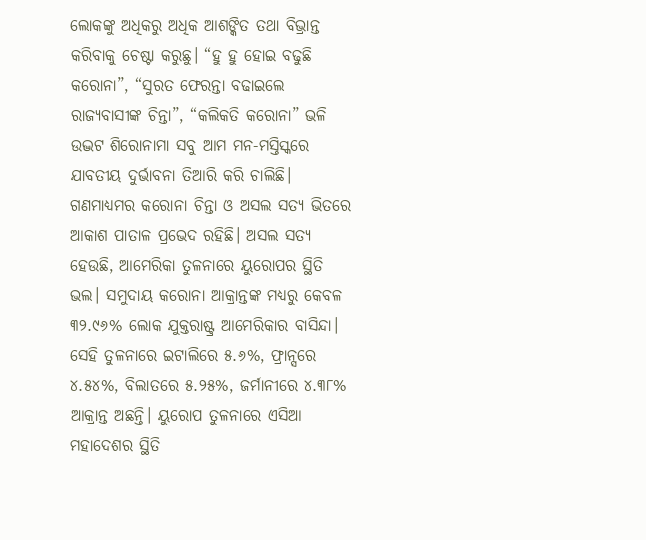ଲୋକଙ୍କୁ ଅଧିକରୁ ଅଧିକ ଆଶଙ୍କିତ ତଥା ବିଭ୍ରାନ୍ତ କରିବାକୁ ଚେଷ୍ଟା କରୁଛୁ। “ହୁ ହୁ ହୋଇ ବଢୁଛି କରୋନା”, “ସୁରତ ଫେରନ୍ତା ବଢାଇଲେ ରାଜ୍ୟବାସୀଙ୍କ ଚିନ୍ତା”, “କଲିକତି କରୋନା” ଭଳି ଉଦ୍ଭଟ ଶିରୋନାମା ସବୁ ଆମ ମନ-ମସ୍ତିସ୍କରେ ଯାବତୀୟ ଦୁର୍ଭାବନା ତିଆରି କରି ଚାଲିଛି।
ଗଣମାଧ୍ୟମର କରୋନା ଚିନ୍ତା ଓ ଅସଲ ସତ୍ୟ ଭିତରେ ଆକାଶ ପାତାଳ ପ୍ରଭେଦ ରହିଛି। ଅସଲ ସତ୍ୟ ହେଉଛି, ଆମେରିକା ତୁଳନାରେ ୟୁରୋପର ସ୍ଥିତି ଭଲ। ସମୁଦାୟ କରୋନା ଆକ୍ରାନ୍ତଙ୍କ ମଧ୍ୟରୁ କେବଳ ୩୨.୯୬% ଲୋକ ଯୁକ୍ତରାଷ୍ଟ୍ର ଆମେରିକାର ବାସିନ୍ଦା। ସେହି ତୁଳନାରେ ଇଟାଲିରେ ୫.୬%, ଫ୍ରାନ୍ସରେ ୪.୫୪%, ବିଲାତରେ ୫.୨୫%, ଜର୍ମାନୀରେ ୪.୩୮% ଆକ୍ରାନ୍ତ ଅଛନ୍ତି। ୟୁରୋପ ତୁଳନାରେ ଏସିଆ ମହାଦେଶର ସ୍ଥିତି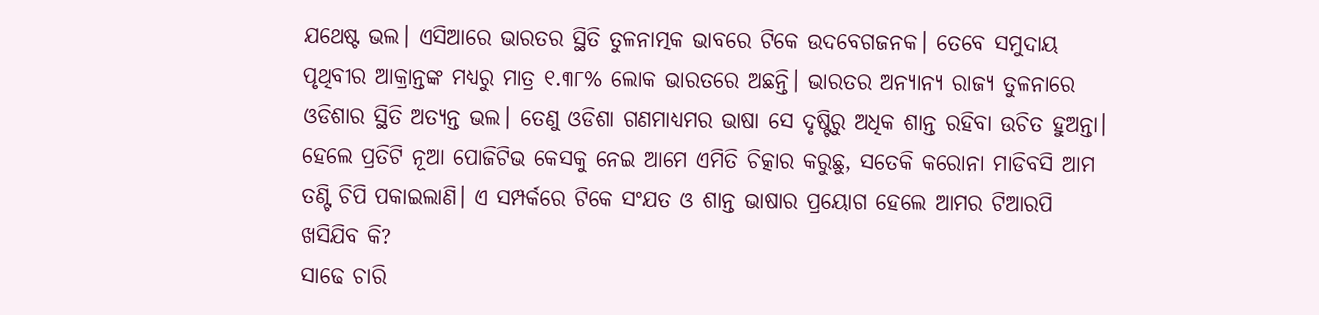ଯଥେଷ୍ଟ ଭଲ। ଏସିଆରେ ଭାରତର ସ୍ଥିତି ତୁଳନାତ୍ମକ ଭାବରେ ଟିକେ ଉଦବେଗଜନକ। ତେବେ ସମୁଦାୟ ପୃଥିବୀର ଆକ୍ରାନ୍ତଙ୍କ ମଧ୍ୟରୁ ମାତ୍ର ୧.୩୮% ଲୋକ ଭାରତରେ ଅଛନ୍ତି। ଭାରତର ଅନ୍ୟାନ୍ୟ ରାଜ୍ୟ ତୁଳନାରେ ଓଡିଶାର ସ୍ଥିତି ଅତ୍ୟନ୍ତ ଭଲ। ତେଣୁ ଓଡିଶା ଗଣମାଧ୍ୟମର ଭାଷା ସେ ଦୃଷ୍ଟିରୁ ଅଧିକ ଶାନ୍ତ ରହିବା ଉଚିତ ହୁଅନ୍ତା। ହେଲେ ପ୍ରତିଟି ନୂଆ ପୋଜିଟିଭ କେସକୁ ନେଇ ଆମେ ଏମିତି ଚିତ୍କାର କରୁଛୁ, ସତେକି କରୋନା ମାଡିବସି ଆମ ତଣ୍ଟି ଚିପି ପକାଇଲାଣି। ଏ ସମ୍ପର୍କରେ ଟିକେ ସଂଯତ ଓ ଶାନ୍ତ ଭାଷାର ପ୍ରୟୋଗ ହେଲେ ଆମର ଟିଆରପି ଖସିଯିବ କି?
ସାଢେ ଚାରି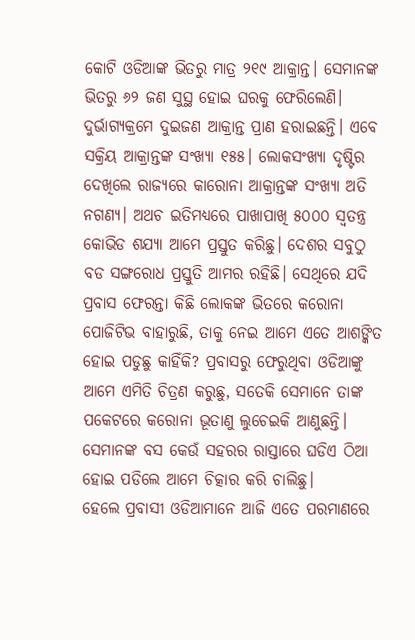କୋଟି ଓଡିଆଙ୍କ ଭିତରୁ ମାତ୍ର ୨୧୯ ଆକ୍ରାନ୍ତ। ସେମାନଙ୍କ ଭିତରୁ ୬୨ ଜଣ ସୁସ୍ଥ ହୋଇ ଘରକୁ ଫେରିଲେଣି। ଦୁର୍ଭାଗ୍ୟକ୍ରମେ ଦୁଇଜଣ ଆକ୍ରାନ୍ତ ପ୍ରାଣ ହରାଇଛନ୍ତି। ଏବେ ସକ୍ରିୟ ଆକ୍ରାନ୍ତଙ୍କ ସଂଖ୍ୟା ୧୫୫। ଲୋକସଂଖ୍ୟା ଦୃଷ୍ଟିର ଦେଖିଲେ ରାଜ୍ୟରେ କାରୋନା ଆକ୍ରାନ୍ତଙ୍କ ସଂଖ୍ୟା ଅତି ନଗଣ୍ୟ। ଅଥଚ ଇତିମଧ୍ୟରେ ପାଖାପାଖି ୫୦୦୦ ସ୍ଵତନ୍ତ୍ର କୋଭିଡ ଶଯ୍ୟା ଆମେ ପ୍ରସ୍ତୁତ କରିଛୁ। ଦେଶର ସବୁଠୁ ବଡ ସଙ୍ଗରୋଧ ପ୍ରସ୍ତୁତି ଆମର ରହିଛି। ସେଥିରେ ଯଦି ପ୍ରବାସ ଫେରନ୍ତା କିଛି ଲୋକଙ୍କ ଭିତରେ କରୋନା ପୋଜିଟିଭ ବାହାରୁଛି, ତାକୁ ନେଇ ଆମେ ଏତେ ଆଶଙ୍କିତ ହୋଇ ପଡୁଛୁ କାହିଁକି? ପ୍ରବାସରୁ ଫେରୁଥିବା ଓଡିଆଙ୍କୁ ଆମେ ଏମିତି ଚିତ୍ରଣ କରୁଛୁ, ସତେକି ସେମାନେ ତାଙ୍କ ପକେଟରେ କରୋନା ଭୂତାଣୁ ଲୁଚେଇକି ଆଣୁଛନ୍ତି। ସେମାନଙ୍କ ବସ କେଉଁ ସହରର ରାସ୍ତାରେ ଘଡିଏ ଠିଆ ହୋଇ ପଡିଲେ ଆମେ ଚିତ୍କାର କରି ଚାଲିଛୁ।
ହେଲେ ପ୍ରବାସୀ ଓଡିଆମାନେ ଆଜି ଏତେ ପରମାଣରେ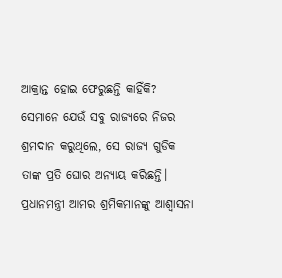ଆକ୍ରାନ୍ତ ହୋଇ ଫେରୁଛନ୍ତି କାହିଁକି? ସେମାନେ ଯେଉଁ ସବୁ ରାଜ୍ୟରେ ନିଜର ଶ୍ରମଦାନ କରୁଥିଲେ, ସେ ରାଜ୍ୟ ଗୁଡିକ ତାଙ୍କ ପ୍ରତି ଘୋର ଅନ୍ୟାୟ କରିଛନ୍ତି। ପ୍ରଧାନମନ୍ତ୍ରୀ ଆମର ଶ୍ରମିକମାନଙ୍କୁ ଆଶ୍ଵାସନା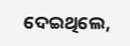ଦେଇଥିଲେ,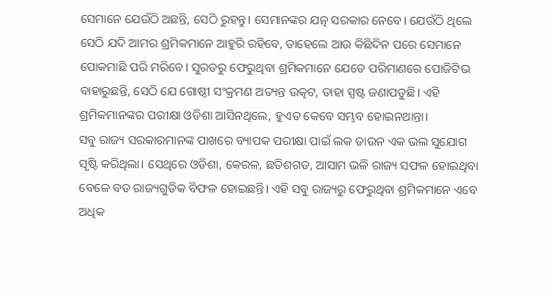ସେମାନେ ଯେଉଁଠି ଅଛନ୍ତି, ସେଠି ରୁହନ୍ତୁ। ସେମାନଙ୍କର ଯତ୍ନ ସରକାର ନେବେ। ଯେଉଁଠି ଥିଲେ ସେଠି ଯଦି ଆମର ଶ୍ରମିକମାନେ ଆହୁରି ରହିବେ, ତାହେଲେ ଆଉ କିଛିଦିନ ପରେ ସେମାନେ ପୋକମାଛି ପରି ମରିବେ। ସୁରତରୁ ଫେରୁଥିବା ଶ୍ରମିକମାନେ ଯେତେ ପରିମାଣରେ ପୋଜିଟିଭ ବାହାରୁଛନ୍ତି, ସେଠି ଯେ ଗୋଷ୍ଠୀ ସଂକ୍ରମଣ ଅତ୍ୟନ୍ତ ଉତ୍କଟ, ତାହା ସ୍ପଷ୍ଟ ଜଣାପଡୁଛି। ଏହି ଶ୍ରମିକମାନଙ୍କର ପରୀକ୍ଷା ଓଡିଶା ଆସିନଥିଲେ, ହୁଏତ କେବେ ସମ୍ଭବ ହୋଇନଥାନ୍ତା।
ସବୁ ରାଜ୍ୟ ସରକାରମାନଙ୍କ ପାଖରେ ବ୍ୟାପକ ପରୀକ୍ଷା ପାଇଁ ଲକ ଡାଉନ ଏକ ଭଲ ସୁଯୋଗ ସୃଷ୍ଟି କରିଥିଲା। ସେଥିରେ ଓଡିଶା, କେରଳ, ଛତିଶଗଡ, ଆସାମ ଭଳି ରାଜ୍ୟ ସଫଳ ହୋଇଥିବା ବେଳେ ବଡ ରାଜ୍ୟଗୁଡିକ ବିଫଳ ହୋଇଛନ୍ତି। ଏହି ସବୁ ରାଜ୍ୟରୁ ଫେରୁଥିବା ଶ୍ରମିକମାନେ ଏବେ ଅଧିକ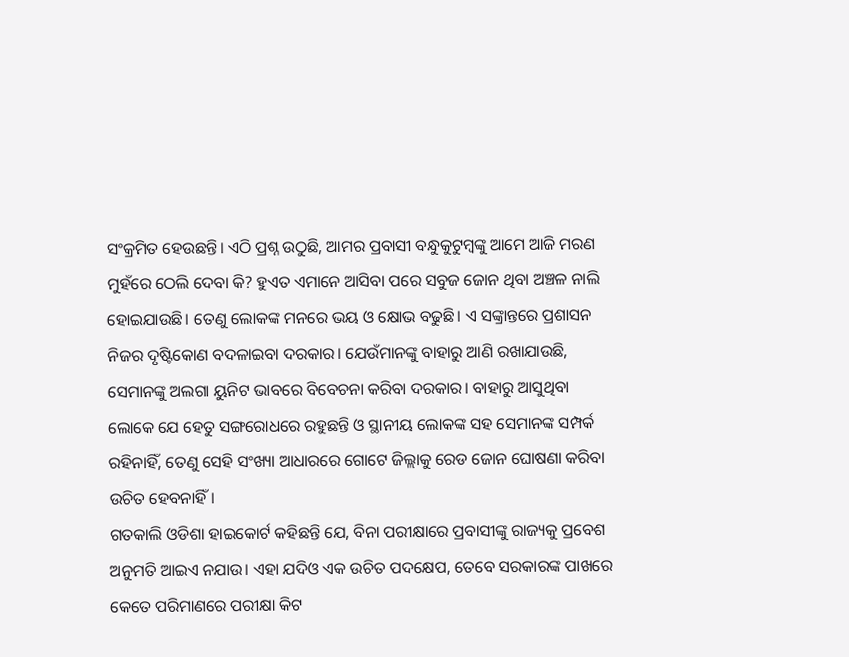ସଂକ୍ରମିତ ହେଉଛନ୍ତି। ଏଠି ପ୍ରଶ୍ନ ଉଠୁଛି, ଆମର ପ୍ରବାସୀ ବନ୍ଧୁକୁଟୁମ୍ବଙ୍କୁ ଆମେ ଆଜି ମରଣ ମୁହଁରେ ଠେଲି ଦେବା କି? ହୁଏତ ଏମାନେ ଆସିବା ପରେ ସବୁଜ ଜୋନ ଥିବା ଅଞ୍ଚଳ ନାଲି ହୋଇଯାଉଛି। ତେଣୁ ଲୋକଙ୍କ ମନରେ ଭୟ ଓ କ୍ଷୋଭ ବଢୁଛି। ଏ ସଙ୍କ୍ରାନ୍ତରେ ପ୍ରଶାସନ ନିଜର ଦୃଷ୍ଟିକୋଣ ବଦଳାଇବା ଦରକାର। ଯେଉଁମାନଙ୍କୁ ବାହାରୁ ଆଣି ରଖାଯାଉଛି, ସେମାନଙ୍କୁ ଅଲଗା ୟୁନିଟ ଭାବରେ ବିବେଚନା କରିବା ଦରକାର। ବାହାରୁ ଆସୁଥିବା ଲୋକେ ଯେ ହେତୁ ସଙ୍ଗରୋଧରେ ରହୁଛନ୍ତି ଓ ସ୍ଥାନୀୟ ଲୋକଙ୍କ ସହ ସେମାନଙ୍କ ସମ୍ପର୍କ ରହିନାହିଁ, ତେଣୁ ସେହି ସଂଖ୍ୟା ଆଧାରରେ ଗୋଟେ ଜିଲ୍ଲାକୁ ରେଡ ଜୋନ ଘୋଷଣା କରିବା ଉଚିତ ହେବନାହିଁ।
ଗତକାଲି ଓଡିଶା ହାଇକୋର୍ଟ କହିଛନ୍ତି ଯେ, ବିନା ପରୀକ୍ଷାରେ ପ୍ରବାସୀଙ୍କୁ ରାଜ୍ୟକୁ ପ୍ରବେଶ ଅନୁମତି ଆଇଏ ନଯାଉ। ଏହା ଯଦିଓ ଏକ ଉଚିତ ପଦକ୍ଷେପ, ତେବେ ସରକାରଙ୍କ ପାଖରେ କେତେ ପରିମାଣରେ ପରୀକ୍ଷା କିଟ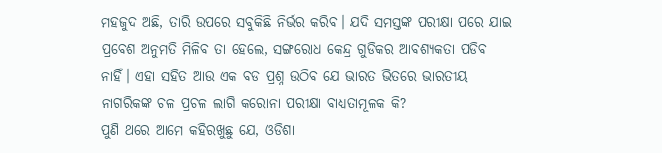ମହଜୁଦ ଅଛି, ତାରି ଉପରେ ସବୁକିଛି ନିର୍ଭର କରିବ। ଯଦି ସମସ୍ତଙ୍କ ପରୀକ୍ଷା ପରେ ଯାଇ ପ୍ରବେଶ ଅନୁମତି ମିଳିବ ତା ହେଲେ, ସଙ୍ଗରୋଧ କେନ୍ଦ୍ର ଗୁଡିକର ଆବଶ୍ୟକତା ପଡିବ ନାହିଁ। ଏହା ସହିତ ଆଉ ଏକ ବଡ ପ୍ରଶ୍ନ ଉଠିବ ଯେ ଭାରତ ଭିତରେ ଭାରତୀୟ ନାଗରିକଙ୍କ ଚଳ ପ୍ରଚଳ ଲାଗି କରୋନା ପରୀକ୍ଷା ବାଧ୍ୟତାମୂଳକ କି?
ପୁଣି ଥରେ ଆମେ କହିରଖୁଛୁ ଯେ, ଓଡିଶା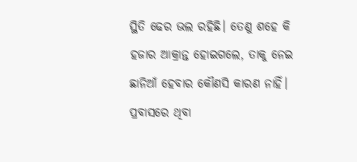ସ୍ଥିତି ଢେର ଭଲ ରହିଛି। ତେଣୁ ଶହେ କି ହଜାର ଆକ୍ରାନ୍ତ ହୋଇଗଲେ, ତାକୁ ନେଇ ଛାନିଆଁ ହେବାର କୌଣସି କାରଣ ନାହିଁ। ପ୍ରବାସରେ ଥିବା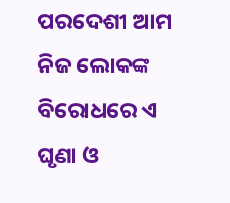ପରଦେଶୀ ଆମ ନିଜ ଲୋକଙ୍କ ବିରୋଧରେ ଏ ଘୃଣା ଓ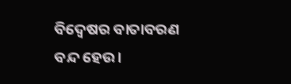ବିଦ୍ଵେଷର ବାତାବରଣ ବନ୍ଦ ହେଉ।